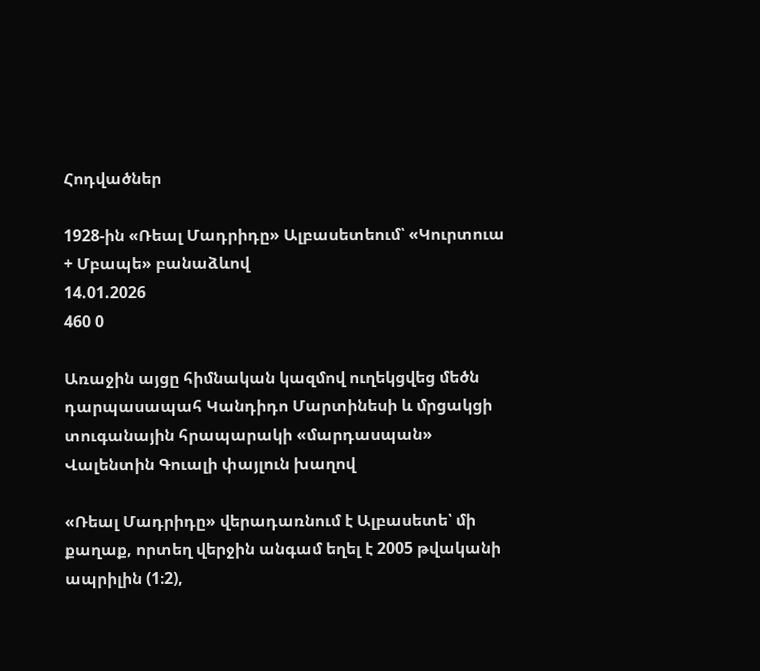Հոդվածներ

1928-ին «Ռեալ Մադրիդը» Ալբասետեում՝ «Կուրտուա + Մբապե» բանաձևով
14.01.2026
460 0

Առաջին այցը հիմնական կազմով ուղեկցվեց մեծն դարպասապահ Կանդիդո Մարտինեսի և մրցակցի տուգանային հրապարակի «մարդասպան» Վալենտին Գուալի փայլուն խաղով

«Ռեալ Մադրիդը» վերադառնում է Ալբասետե՝ մի քաղաք, որտեղ վերջին անգամ եղել է 2005 թվականի ապրիլին (1։2),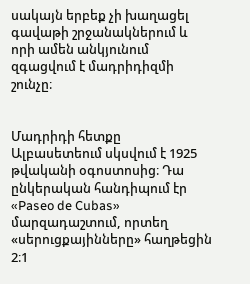սակայն երբեք չի խաղացել գավաթի շրջանակներում և որի ամեն անկյունում զգացվում է մադրիդիզմի շունչը։


Մադրիդի հետքը Ալբասետեում սկսվում է 1925 թվականի օգոստոսից։ Դա ընկերական հանդիպում էր «Paseo de Cubas» մարզադաշտում, որտեղ «սերուցքայինները» հաղթեցին 2։1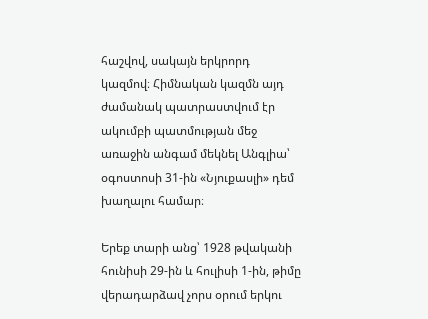հաշվով, սակայն երկրորդ կազմով։ Հիմնական կազմն այդ ժամանակ պատրաստվում էր ակումբի պատմության մեջ առաջին անգամ մեկնել Անգլիա՝ օգոստոսի 31-ին «Նյուքասլի» դեմ խաղալու համար։

Երեք տարի անց՝ 1928 թվականի հունիսի 29-ին և հուլիսի 1-ին, թիմը վերադարձավ չորս օրում երկու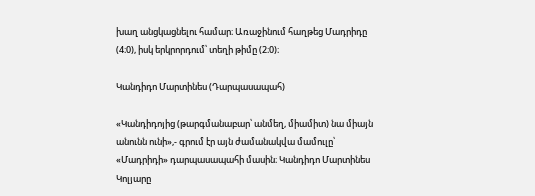խաղ անցկացնելու համար։ Առաջինում հաղթեց Մադրիդը (4։0), իսկ երկրորդում՝ տեղի թիմը (2։0)։

Կանդիդո Մարտինես (Դարպասապահ)

«Կանդիդոյից (թարգմանաբար՝ անմեղ, միամիտ) նա միայն անունն ունի»,- գրում էր այն ժամանակվա մամուլը՝ «Մադրիդի» դարպասապահի մասին։ Կանդիդո Մարտինես Կոլյարը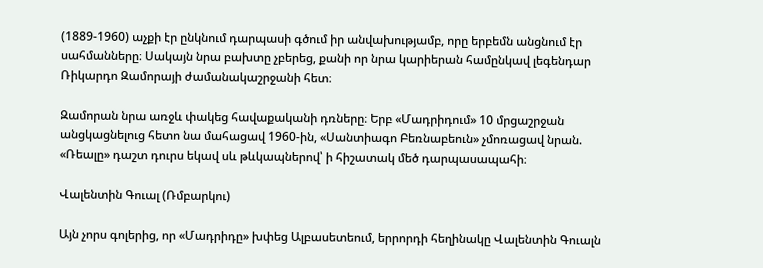(1889-1960) աչքի էր ընկնում դարպասի գծում իր անվախությամբ, որը երբեմն անցնում էր սահմանները։ Սակայն նրա բախտը չբերեց, քանի որ նրա կարիերան համընկավ լեգենդար Ռիկարդո Զամորայի ժամանակաշրջանի հետ։

Զամորան նրա առջև փակեց հավաքականի դռները։ Երբ «Մադրիդում» 10 մրցաշրջան անցկացնելուց հետո նա մահացավ 1960-ին, «Սանտիագո Բեռնաբեուն» չմոռացավ նրան. «Ռեալը» դաշտ դուրս եկավ սև թևկապներով՝ ի հիշատակ մեծ դարպասապահի։

Վալենտին Գուալ (Ռմբարկու)

Այն չորս գոլերից, որ «Մադրիդը» խփեց Ալբասետեում, երրորդի հեղինակը Վալենտին Գուալն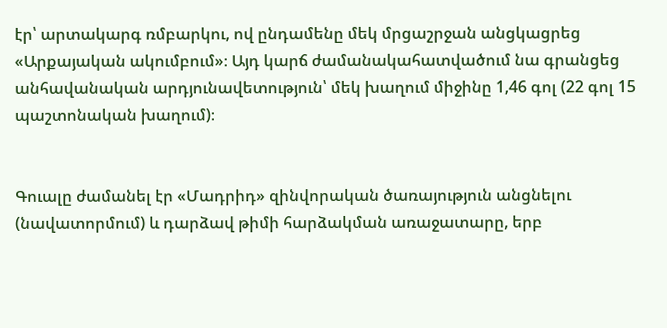էր՝ արտակարգ ռմբարկու, ով ընդամենը մեկ մրցաշրջան անցկացրեց «Արքայական ակումբում»։ Այդ կարճ ժամանակահատվածում նա գրանցեց անհավանական արդյունավետություն՝ մեկ խաղում միջինը 1,46 գոլ (22 գոլ 15 պաշտոնական խաղում)։


Գուալը ժամանել էր «Մադրիդ» զինվորական ծառայություն անցնելու (նավատորմում) և դարձավ թիմի հարձակման առաջատարը, երբ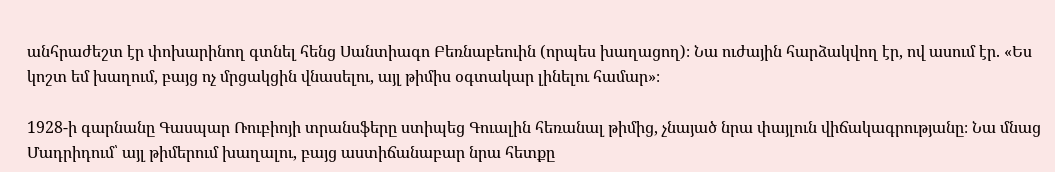անհրաժեշտ էր փոխարինող գտնել հենց Սանտիագո Բեռնաբեուին (որպես խաղացող)։ Նա ուժային հարձակվող էր, ով ասում էր. «Ես կոշտ եմ խաղում, բայց ոչ մրցակցին վնասելու, այլ թիմիս օգտակար լինելու համար»։

1928-ի գարնանը Գասպար Ռուբիոյի տրանսֆերը ստիպեց Գուալին հեռանալ թիմից, չնայած նրա փայլուն վիճակագրությանը։ Նա մնաց Մադրիդում՝ այլ թիմերում խաղալու, բայց աստիճանաբար նրա հետքը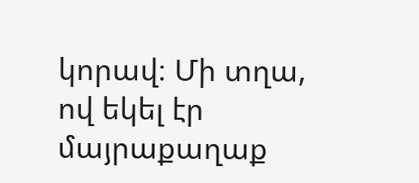կորավ։ Մի տղա, ով եկել էր մայրաքաղաք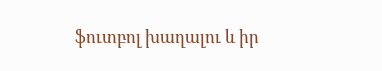ֆուտբոլ խաղալու և իր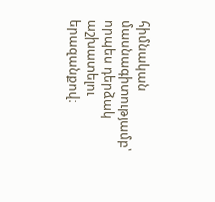հիմնական մասնագիտությամբ՝ որպես դերձակ աշխատելու երազանքով։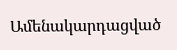Ամենակարդացված